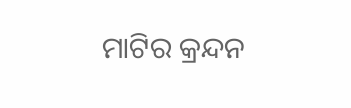ମାଟିର କ୍ରନ୍ଦନ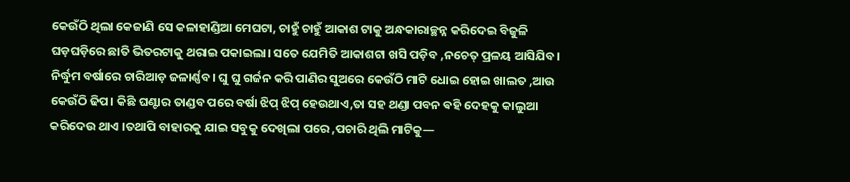କେଉଁଠି ଥିଲା କେଜାଣି ସେ କଳାହାଣ୍ଡିଆ ମେଘଟା, ଚାହୁଁ ଚାହୁଁ ଆକାଶ ଟାକୁ ଅନ୍ଧକାରାଚ୍ଛନ୍ନ କରିଦେଇ ବିଜୁଳି ଘଡ଼ଘଡ଼ିରେ ଛାତି ଭିତରଟାକୁ ଥରାଇ ପକାଇଲା। ସତେ ଯେମିତି ଆକାଶଟା ଖସି ପଡ଼ିବ ,ନଚେତ୍ ପ୍ରଳୟ ଆସିଯିବ। ନିର୍ଦ୍ଧୁମ ବର୍ଷାରେ ଚାରିଆଡ଼ ଜଳାର୍ଣ୍ଣବ। ଘୁ ଘୁ ଗର୍ଜନ କରି ପାଣିର ସୁଅରେ କେଉଁଠି ମାଟି ଧୋଇ ହୋଇ ଖାଲତ ,ଆଉ କେଉଁଠି ଢିପ। କିଛି ଘଣ୍ଟାର ତାଣ୍ଡବ ପରେ ବର୍ଷା ଝିପ୍ ଝିପ୍ ହେଉଥାଏ,ତା ସହ ଥଣ୍ଡା ପବନ ଵହି ଦେହକୁ କାଲୁଆ କରିଦେଉ ଥାଏ ।ତଥାପି ବାହାରକୁ ଯାଇ ସବୁକୁ ଦେଖିଲା ପରେ ,ପଚାରି ଥିଲି ମାଟିକୁ—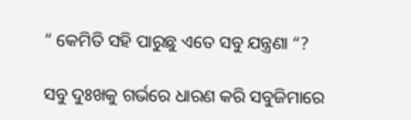” କେମିତି ସହି ପାରୁଛୁ ଏତେ ସବୁ ଯନ୍ତ୍ରଣା “?

ସବୁ ଦୁଃଖକୁ ଗର୍ଭରେ ଧାରଣ କରି ସବୁଜିମାରେ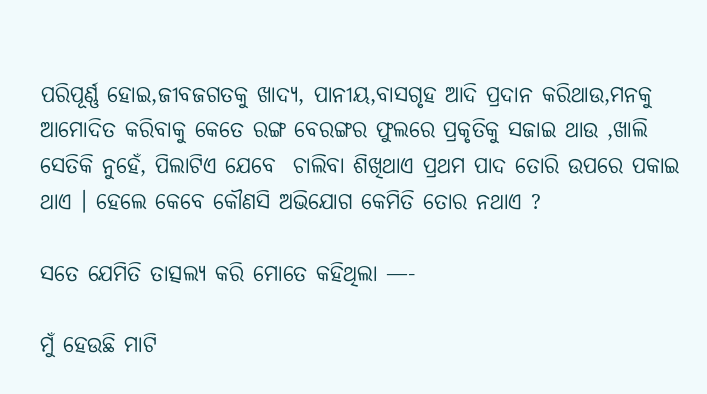ପରିପୂର୍ଣ୍ଣ ହୋଇ,ଜୀବଜଗତକୁ ଖାଦ୍ୟ, ପାନୀୟ,ବାସଗୃହ ଆଦି ପ୍ରଦାନ କରିଥାଉ,ମନକୁ ଆମୋଦିତ କରିବାକୁ କେତେ ରଙ୍ଗ ବେରଙ୍ଗର ଫୁଲରେ ପ୍ରକୃତିକୁ ସଜାଇ ଥାଉ ,ଖାଲି ସେତିକି ନୁହେଁ, ପିଲାଟିଏ ଯେବେ  ଚାଲିବା ଶିଖିଥାଏ ପ୍ରଥମ ପାଦ ତୋରି ଉପରେ ପକାଇ ଥାଏ । ହେଲେ କେବେ କୌଣସି ଅଭିଯୋଗ କେମିତି ତୋର ନଥାଏ ?

ସତେ ଯେମିତି ତାତ୍ସଲ୍ୟ କରି ମୋତେ କହିଥିଲା —-

ମୁଁ ହେଉଛି ମାଟି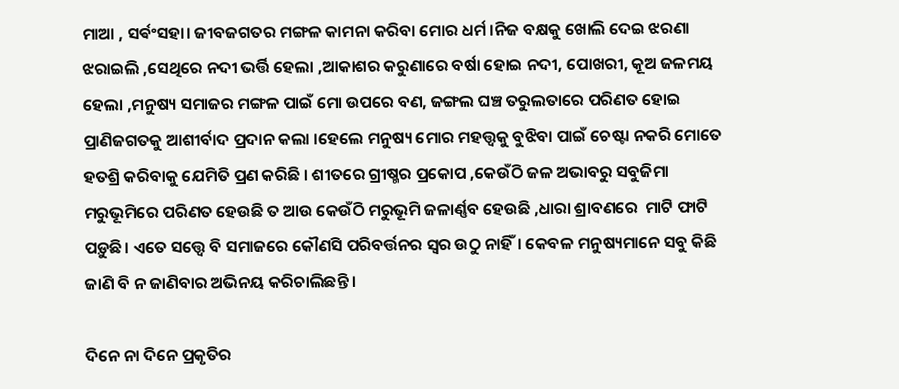ମାଆ , ସର୍ଵଂସହା। ଜୀବଜଗତର ମଙ୍ଗଳ କାମନା କରିବା ମୋର ଧର୍ମ ।ନିଜ ବକ୍ଷକୁ ଖୋଲି ଦେଇ ଝରଣା ଝରାଇଲି ,ସେଥିରେ ନଦୀ ଭର୍ତ୍ତି ହେଲା ,ଆକାଶର କରୁଣାରେ ବର୍ଷା ହୋଇ ନଦୀ, ପୋଖରୀ, କୂଅ ଜଳମୟ ହେଲା ,ମନୁଷ୍ୟ ସମାଜର ମଙ୍ଗଳ ପାଇଁ ମୋ ଉପରେ ବଣ, ଜଙ୍ଗଲ ଘଞ୍ଚ ତରୁଲତାରେ ପରିଣତ ହୋଇ ପ୍ରାଣିଜଗତକୁ ଆଶୀର୍ବାଦ ପ୍ରଦାନ କଲା ।ହେଲେ ମନୁଷ୍ୟ ମୋର ମହତ୍ତ୍ୱକୁ ବୁଝିବା ପାଇଁ ଚେଷ୍ଟା ନକରି ମୋତେ ହତଶ୍ରି କରିବାକୁ ଯେମିତି ପ୍ରଣ କରିଛି । ଶୀତରେ ଗ୍ରୀଷ୍ମର ପ୍ରକୋପ ,କେଉଁଠି ଜଳ ଅଭାବରୁ ସବୁଜିମା ମରୁଭୂମିରେ ପରିଣତ ହେଉଛି ତ ଆଉ କେଉଁଠି ମରୁଭୂମି ଜଳାର୍ଣ୍ଣବ ହେଉଛି ,ଧାରା ଶ୍ରାବଣରେ  ମାଟି ଫାଟି ପଡ଼ୁଛି। ଏତେ ସତ୍ତ୍ୱେ ବି ସମାଜରେ କୌଣସି ପରିବର୍ତ୍ତନର ସ୍ୱର ଉଠୁ ନାହିଁ। କେବଳ ମନୁଷ୍ୟମାନେ ସବୁ କିଛି ଜାଣି ବି ନ ଜାଣିବାର ଅଭିନୟ କରିଚାଲିଛନ୍ତି ।

ଦିନେ ନା ଦିନେ ପ୍ରକୃତିର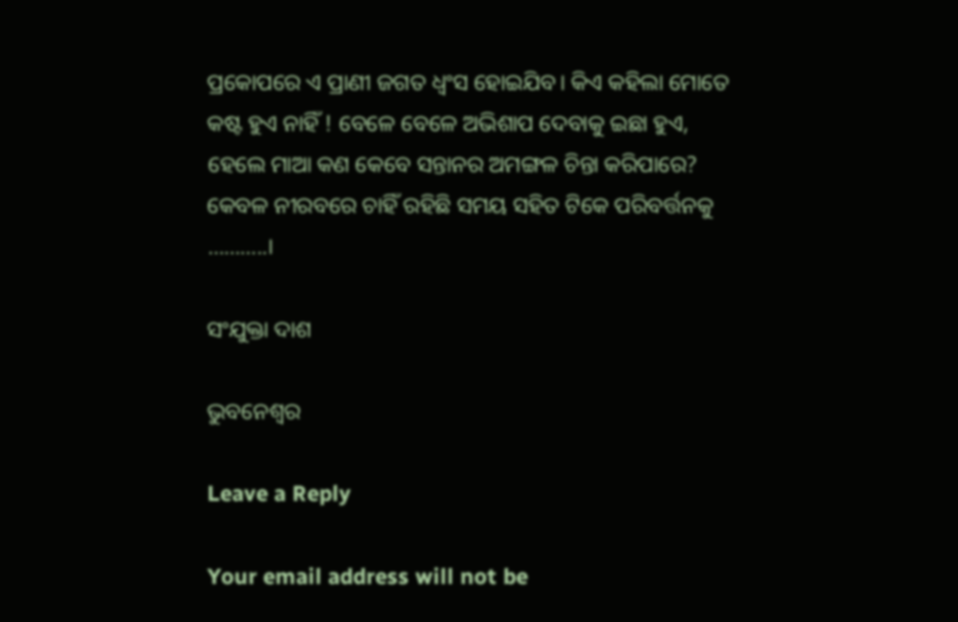ପ୍ରକୋପରେ ଏ ପ୍ରାଣୀ ଜଗତ ଧ୍ୱଂସ ହୋଇଯିବ। କିଏ କହିଲା ମୋତେ କଷ୍ଟ ହୁଏ ନାହିଁ ! ବେଳେ ବେଳେ ଅଭିଶାପ ଦେବାକୁ ଇଛା ହୁଏ, ହେଲେ ମାଆ କଣ କେବେ ସନ୍ତାନର ଅମଙ୍ଗଳ ଚିନ୍ତା କରିପାରେ? କେବଳ ନୀରବରେ ଚାହିଁ ରହିଛି ସମୟ ସହିତ ଟିକେ ପରିବର୍ତ୍ତନକୁ ………..।

ସଂଯୁକ୍ତା ଦାଶ

ଭୁବନେଶ୍ବର

Leave a Reply

Your email address will not be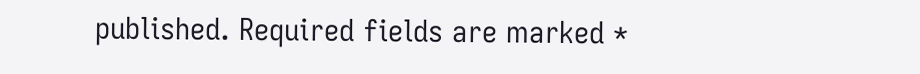published. Required fields are marked *